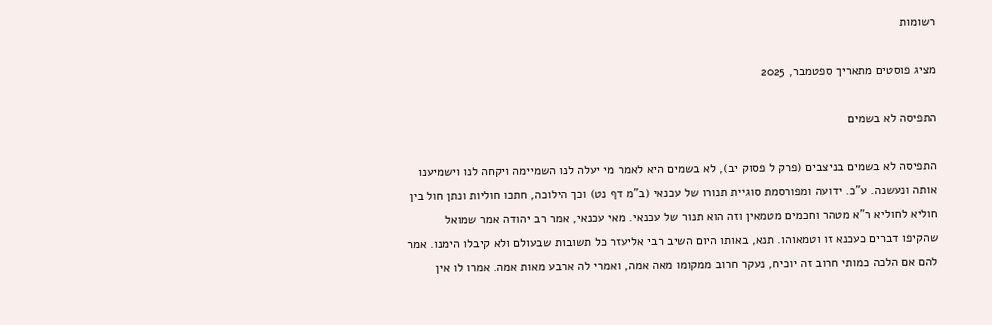רשומות

מציג פוסטים מתאריך ספטמבר, 2025

התפיסה לא בשמים

התפיסה לא בשמים בניצבים (פרק ל פסוק יב), לא בשמים היא לאמר מי יעלה לנו השמיימה ויקחה לנו וישמיענו אותה ונעשנה. ע"כ. ידועה ומפורסמת סוגיית תנורו של עכנאי (ב"מ דף נט) וכך הילוכה, חתכו חוליות ונתן חול בין חוליא לחוליא ר"א מטהר וחכמים מטמאין וזה הוא תנור של עכנאי. מאי עכנאי, אמר רב יהודה אמר שמואל שהקיפו דברים כעכנא זו וטמאוהו. תנא, באותו היום השיב רבי אליעזר כל תשובות שבעולם ולא קיבלו הימנו. אמר להם אם הלכה כמותי חרוב זה יוכיח, נעקר חרוב ממקומו מאה אמה, ואמרי לה ארבע מאות אמה. אמרו לו אין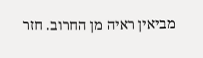מביאין ראיה מן החרוב. חזר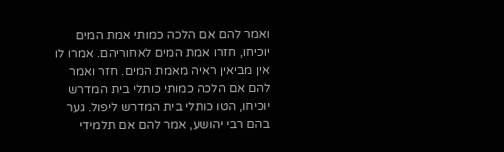ואמר להם אם הלכה כמותי אמת המים יוכיחו, חזרו אמת המים לאחוריהם. אמרו לו אין מביאין ראיה מאמת המים. חזר ואמר להם אם הלכה כמותי כותלי בית המדרש יוכיחו, הטו כותלי בית המדרש ליפול. גער בהם רבי יהושע, אמר להם אם תלמידי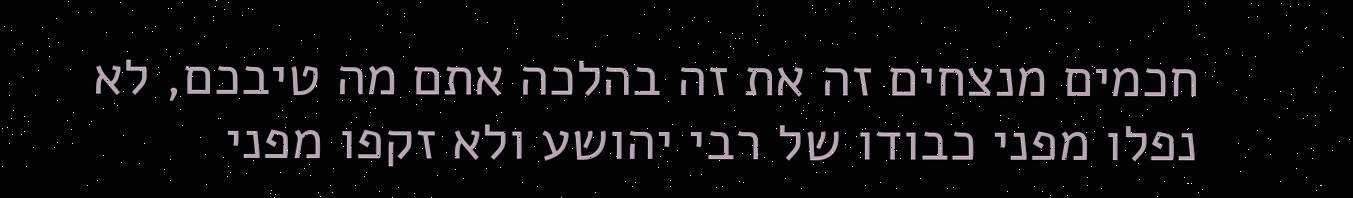חכמים מנצחים זה את זה בהלכה אתם מה טיבכם, לא נפלו מפני כבודו של רבי יהושע ולא זקפו מפני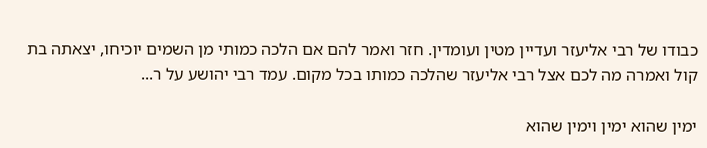כבודו של רבי אליעזר ועדיין מטין ועומדין. חזר ואמר להם אם הלכה כמותי מן השמים יוכיחו, יצאתה בת קול ואמרה מה לכם אצל רבי אליעזר שהלכה כמותו בכל מקום. עמד רבי יהושע על ר...

ימין שהוא ימין וימין שהוא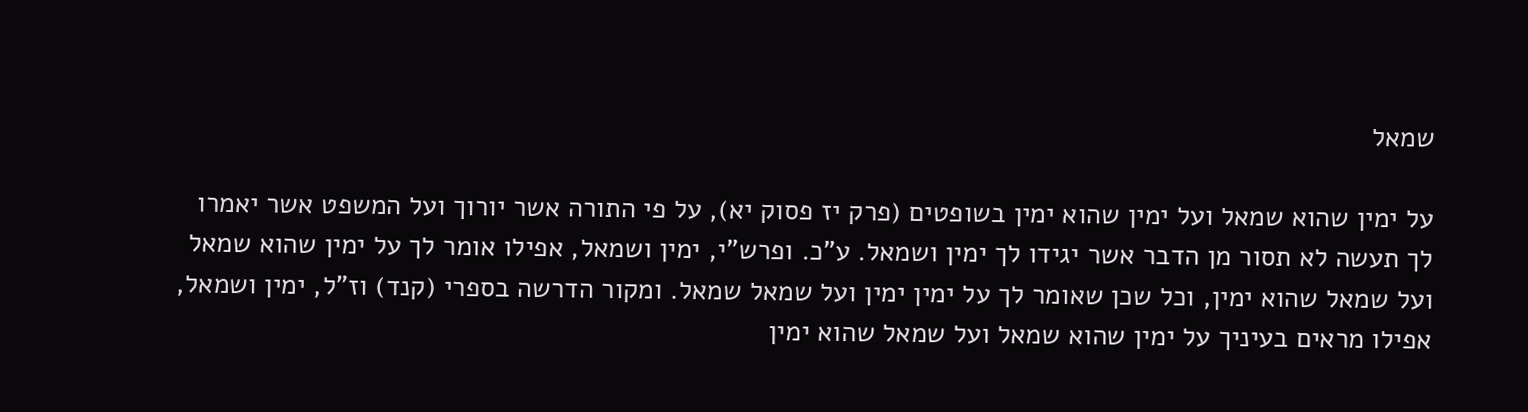שמאל

על ימין שהוא שמאל ועל ימין שהוא ימין בשופטים (פרק יז פסוק יא), על פי התורה אשר יורוך ועל המשפט אשר יאמרו לך תעשה לא תסור מן הדבר אשר יגידו לך ימין ושמאל. ע"כ. ופרש"י, ימין ושמאל, אפילו אומר לך על ימין שהוא שמאל ועל שמאל שהוא ימין, וכל שכן שאומר לך על ימין ימין ועל שמאל שמאל. ומקור הדרשה בספרי (קנד) וז"ל, ימין ושמאל, אפילו מראים בעיניך על ימין שהוא שמאל ועל שמאל שהוא ימין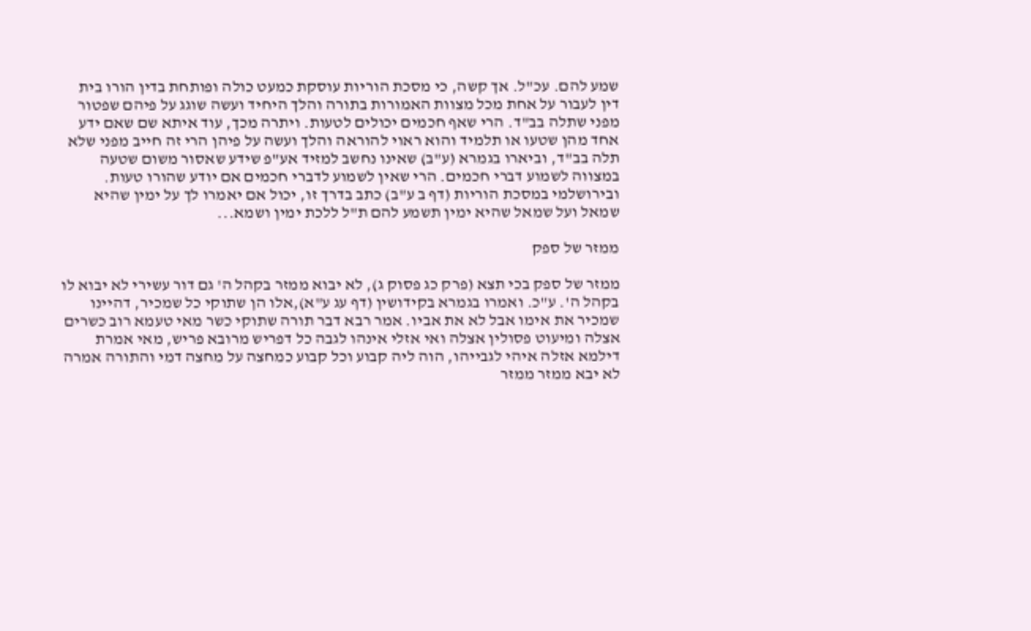שמע להם. עכ"ל. אך קשה, כי מסכת הוריות עוסקת כמעט כולה ופותחת בדין הורו בית דין לעבור על אחת מכל מצוות האמורות בתורה והלך היחיד ועשה שוגג על פיהם שפטור מפני שתלה בב"ד. הרי שאף חכמים יכולים לטעות. ויתרה מכך, עוד איתא שם שאם ידע אחד מהן שטעו או תלמיד והוא ראוי להוראה והלך ועשה על פיהן הרי זה חייב מפני שלא תלה בב"ד, וביארו בגמרא (ע"ב) שאינו נחשב למזיד אע"פ שידע שאסור משום שטעה במצווה לשמוע דברי חכמים. הרי שאין לשמוע לדברי חכמים אם יודע שהורו טעות. ובירושלמי במסכת הוריות (דף ב ע"ב) כתב בדרך זו, יכול אם יאמרו לך על ימין שהיא שמאל ועל שמאל שהיא ימין תשמע להם ת"ל ללכת ימין ושמא...

ממזר של ספק

ממזר של ספק בכי תצא (פרק כג פסוק ג), לא יבוא ממזר בקהל ה' גם דור עשירי לא יבוא לו בקהל ה'. ע"כ. ואמרו בגמרא בקידושין (דף עג ע"א),אלו הן שתוקי כל שמכיר, דהיינו שמכיר את אימו אבל לא את אביו. אמר רבא דבר תורה שתוקי כשר מאי טעמא רוב כשרים אצלה ומיעוט פסולין אצלה ואי אזלי אינהו לגבה כל דפריש מרובא פריש, מאי אמרת דילמא אזלה איהי לגבייהו, הוה ליה קבוע וכל קבוע כמחצה על מחצה דמי והתורה אמרה לא יבא ממזר ממזר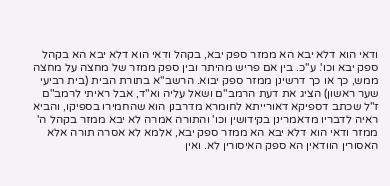ודאי הוא דלא יבא הא ממזר ספק יבא, בקהל ודאי הוא דלא יבא הא בקהל ספק יבא וכו'. ע"כ. בין אם פריש מהיתר ובין ספק ממזר של מחצה על מחצה ממש, כך או כך דרשינן ממזר ספק יבוא. הרשב"א בתורת הבית (בית רביעי שער ראשון) הציג את דעת הרמב"ם ושאל עליה וא"ד, אבל ראיתי לרמב"ם ז"ל שכתב דספיקא דאורייתא לחומרא מדרבנן הוא שהחמירו בספיקו, והביא ראיה לדבריו מדאמרינן בקידושין וכו' והתורה אמרה לא יבא ממזר בקהל ה' ממזר ודאי הוא דלא יבא הא ממזר ספק יבא, אלמא לא אסרה תורה אלא האסורין הוודאין הא ספק האיסורין לא. ואין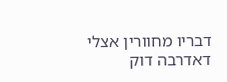דבריו מחוורין אצלי דאדרבה דוק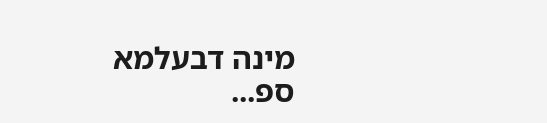מינה דבעלמא ספ...